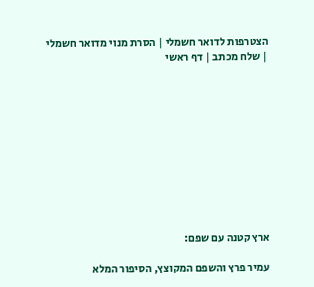הצטרפות לדואר חשמלי | הסרת מנוי מדואר חשמלי | שלח מכתב | דף ראשי











ארץ קטנה עם שפם:

עמיר פרץ והשפם המקוצץ, הסיפור המלא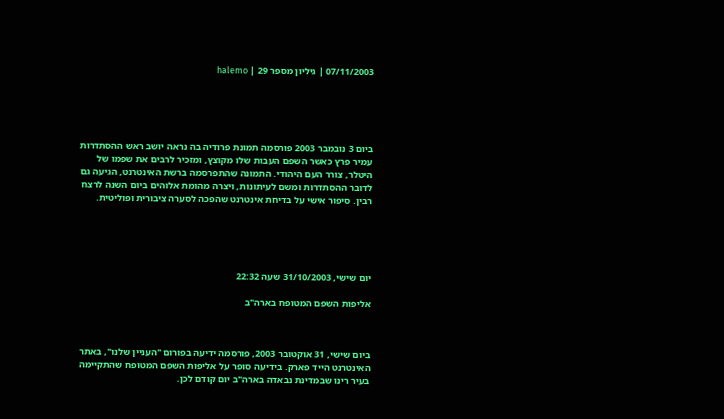07/11/2003 | גיליון מספר 29 | halemo





ביום 3 נובמבר 2003 פורסמה תמונת פרודיה בה נראה יושב ראש ההסתדרות עמיר פרץ כאשר השפם העבות שלו מקוצץ, ומזכיר לרבים את שפמו של היטלר, צורר העם היהודי. התמונה שהתפרסמה ברשת האינטרנט, הגיעה גם לדובר ההסתדרות ומשם לעיתונות, ויצרה מהומת אלוהים ביום השנה לרצח רבין. סיפור אישי על בדיחת אינטרנט שהפכה לסערה ציבורית ופוליטית.





יום שישי, 31/10/2003 שעה 22:32

אליפות השפם המטופח בארה"ב



ביום שישי, 31 אוקטובר 2003, פורסמה ידיעה בפורום "העניין שלנו", באתר האינטרנט הייד פארק. בידיעה סופר על אליפות השפם המטופח שהתקיימה בעיר רינו שבמדינת נבאדה בארה"ב יום קודם לכן.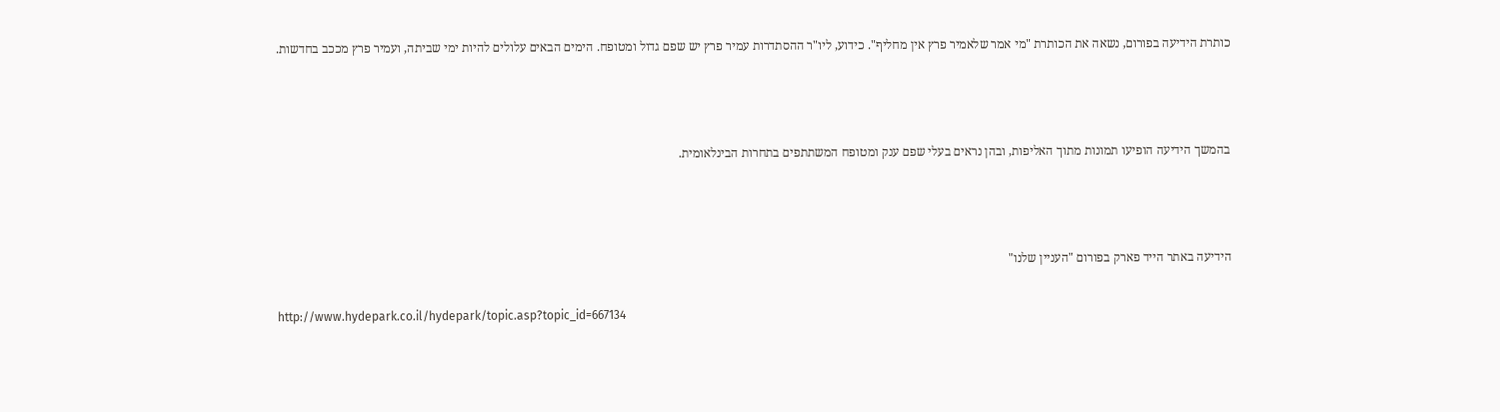כותרת הידיעה בפורום, נשאה את הכותרת "מי אמר שלאמיר פרץ אין מחליף". כידוע, ליו"ר ההסתדרות עמיר פרץ יש שפם גדול ומטופח. הימים הבאים עלולים להיות ימי שביתה, ועמיר פרץ מככב בחדשות.



בהמשך הידיעה הופיעו תמונות מתוך האליפות, ובהן נראים בעלי שפם ענק ומטופח המשתתפים בתחרות הבינלאומית.



הידיעה באתר הייד פארק בפורום "העניין שלנו"

http://www.hydepark.co.il/hydepark/topic.asp?topic_id=667134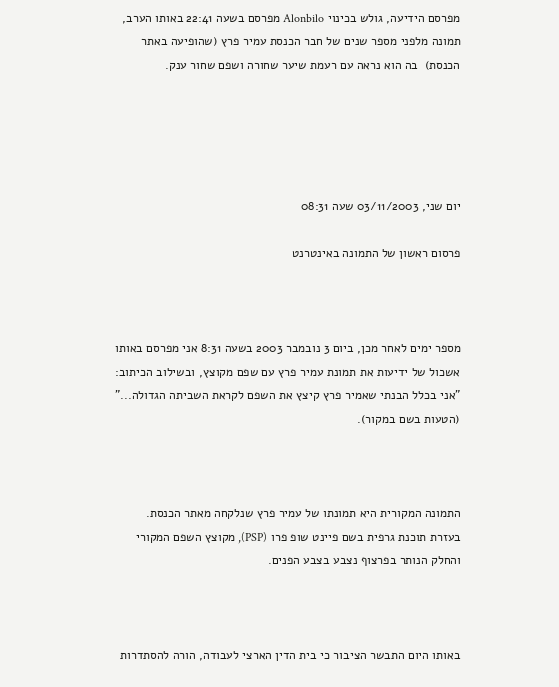מפרסם הידיעה, גולש בכינוי Alonbilo מפרסם בשעה 22:41 באותו הערב, תמונה מלפני מספר שנים של חבר הכנסת עמיר פרץ (שהופיעה באתר הכנסת)  בה הוא נראה עם רעמת שיער שחורה ושפם שחור ענק.





יום שני, 03/11/2003 שעה 08:31

פרסום ראשון של התמונה באינטרנט



מספר ימים לאחר מכן, ביום 3 נובמבר 2003 בשעה 8:31 אני מפרסם באותו אשכול של ידיעות את תמונת עמיר פרץ עם שפם מקוצץ, ובשילוב הכיתוב: "אני בכלל הבנתי שאמיר פרץ קיצץ את השפם לקראת השביתה הגדולה..." (הטעות בשם במקור).



התמונה המקורית היא תמונתו של עמיר פרץ שנלקחה מאתר הכנסת. בעזרת תוכנת גרפית בשם פיינט שופ פרו (PSP), מקוצץ השפם המקורי והחלק הנותר בפרצוף נצבע בצבע הפנים.



באותו היום התבשר הציבור כי בית הדין הארצי לעבודה, הורה להסתדרות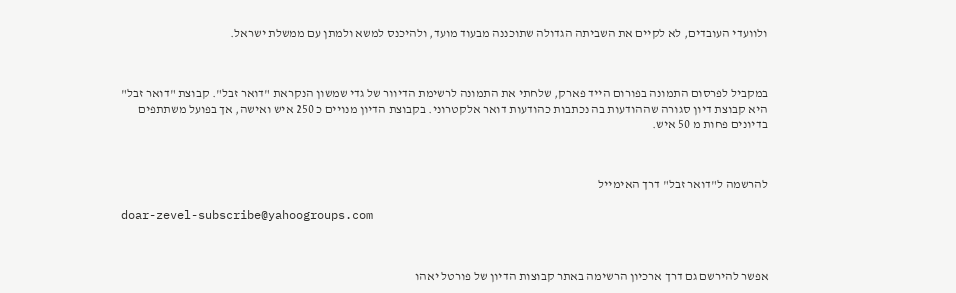ולוועדי העובדים, לא לקיים את השביתה הגדולה שתוכננה מבעוד מועד, ולהיכנס למשא ולמתן עם ממשלת ישראל.



במקביל לפרסום התמונה בפורום הייד פארק, שלחתי את התמונה לרשימת הדיוור של גדי שמשון הנקראת "דואר זבל". קבוצת "דואר זבל" היא קבוצת דיון סגורה שההודעות בה נכתבות כהודעות דואר אלקטרוני. בקבוצת הדיון מנויים כ 250 איש ואישה, אך בפועל משתתפים בדיונים פחות מ 50 איש.



להרשמה ל"דואר זבל" דרך האימייל

doar-zevel-subscribe@yahoogroups.com



אפשר להירשם גם דרך ארכיון הרשימה באתר קבוצות הדיון של פורטל יאהו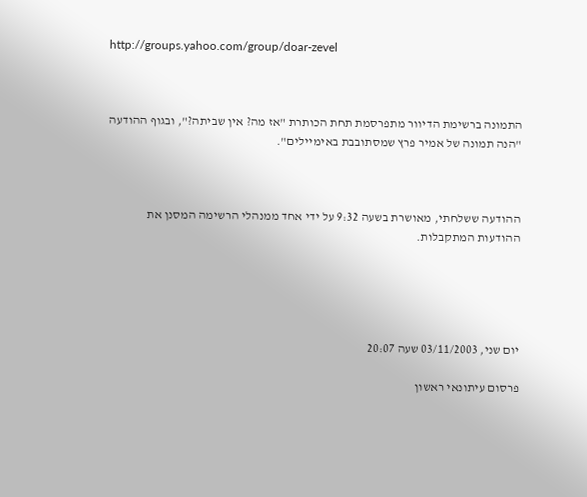http://groups.yahoo.com/group/doar-zevel



התמונה ברשימת הדיוור מתפרסמת תחת הכותרת "אז מה? אין שביתה?", ובגוף ההודעה "הנה תמונה של אמיר פרץ שמסתובבת באימיילים".



ההודעה ששלחתי, מאושרת בשעה 9:32 על ידי אחד ממנהלי הרשימה המסנן את ההודעות המתקבלות.





יום שני, 03/11/2003 שעה 20:07

פרסום עיתונאי ראשון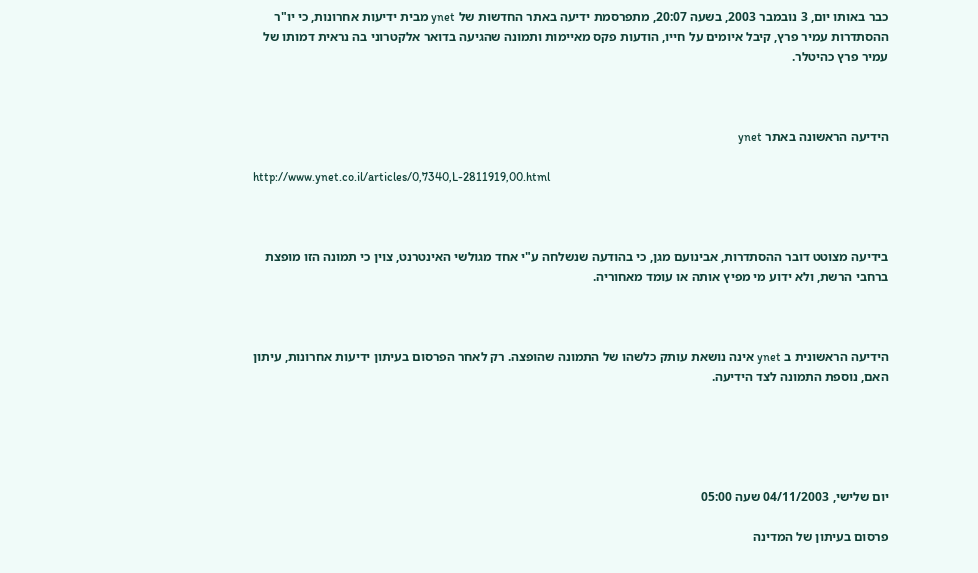כבר באותו יום, 3 נובמבר 2003, בשעה 20:07, מתפרסמת ידיעה באתר החדשות של ynet מבית ידיעות אחרונות, כי יו"ר ההסתדרות עמיר פרץ, קיבל איומים על חייו, הודעות פקס מאיימות ותמונה שהגיעה בדואר אלקטרוני בה נראית דמותו של עמיר פרץ כהיטלר.



הידיעה הראשונה באתר ynet

http://www.ynet.co.il/articles/0,7340,L-2811919,00.html



בידיעה מצוטט דובר ההסתדרות, אבינועם מגן, כי בהודעה שנשלחה ע"י אחד מגולשי האינטרנט, צוין כי תמונה הזו מופצת ברחבי הרשת, ולא ידוע מי מפיץ אותה או עומד מאחוריה.



הידיעה הראשונית ב ynet אינה נושאת עותק כלשהו של התמונה שהופצה. רק לאחר הפרסום בעיתון ידיעות אחרונות, עיתון האם, נוספת התמונה לצד הידיעה.





יום שלישי, 04/11/2003 שעה 05:00

פרסום בעיתון של המדינה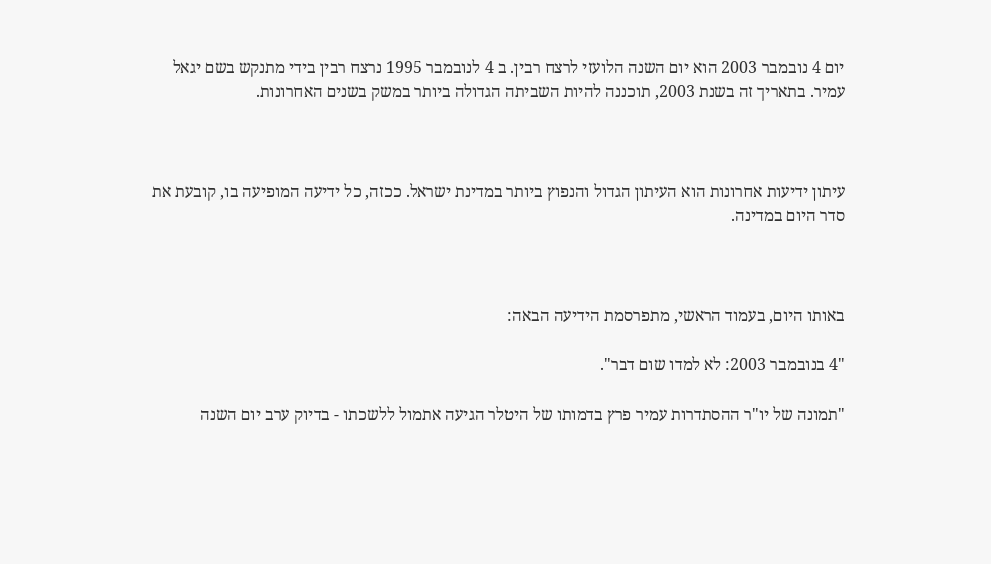יום 4 נובמבר 2003 הוא יום השנה הלועזי לרצח רבין. ב 4 לנובמבר 1995 נרצח רבין בידי מתנקש בשם יגאל עמיר. בתאריך זה בשנת 2003, תוכננה להיות השביתה הגדולה ביותר במשק בשנים האחרונות.



עיתון ידיעות אחרונות הוא העיתון הגדול והנפוץ ביותר במדינת ישראל. ככזה, כל ידיעה המופיעה בו, קובעת את סדר היום במדינה.



באותו היום, בעמוד הראשי, מתפרסמת הידיעה הבאה:

"4 בנובמבר 2003: לא למדו שום דבר".

"תמונה של יו"ר ההסתדרות עמיר פרץ בדמותו של היטלר הגיעה אתמול ללשכתו - בדיוק ערב יום השנה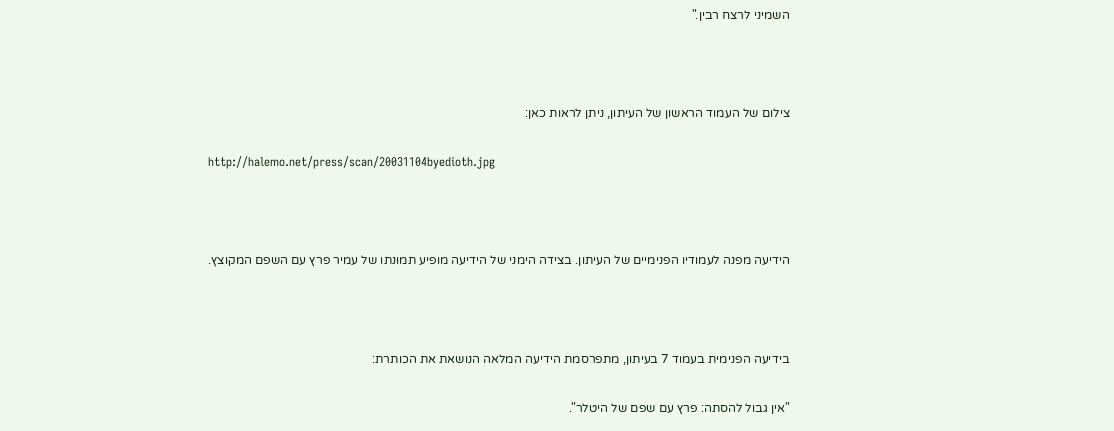השמיני לרצח רבין."



צילום של העמוד הראשון של העיתון, ניתן לראות כאן:

http://halemo.net/press/scan/20031104byedioth.jpg



הידיעה מפנה לעמודיו הפנימיים של העיתון. בצידה הימני של הידיעה מופיע תמונתו של עמיר פרץ עם השפם המקוצץ.



בידיעה הפנימית בעמוד 7 בעיתון, מתפרסמת הידיעה המלאה הנושאת את הכותרת:

"אין גבול להסתה: פרץ עם שפם של היטלר".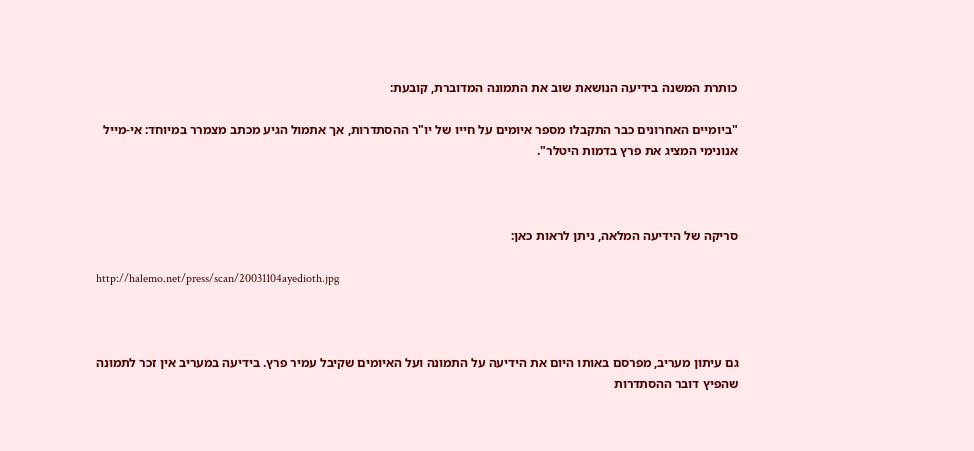כותרת המשנה בידיעה הנושאת שוב את התמונה המדוברת, קובעת:

"ביומיים האחרונים כבר התקבלו מספר איומים על חייו של יו"ר ההסתדרות, אך אתמול הגיע מכתב מצמרר במיוחד: אי-מייל אנונימי המציג את פרץ בדמות היטלר".



סריקה של הידיעה המלאה, ניתן לראות כאן:

http://halemo.net/press/scan/20031104ayedioth.jpg



גם עיתון מעריב, מפרסם באותו היום את הידיעה על התמונה ועל האיומים שקיבל עמיר פרץ. בידיעה במעריב אין זכר לתמונה שהפיץ דובר ההסתדרות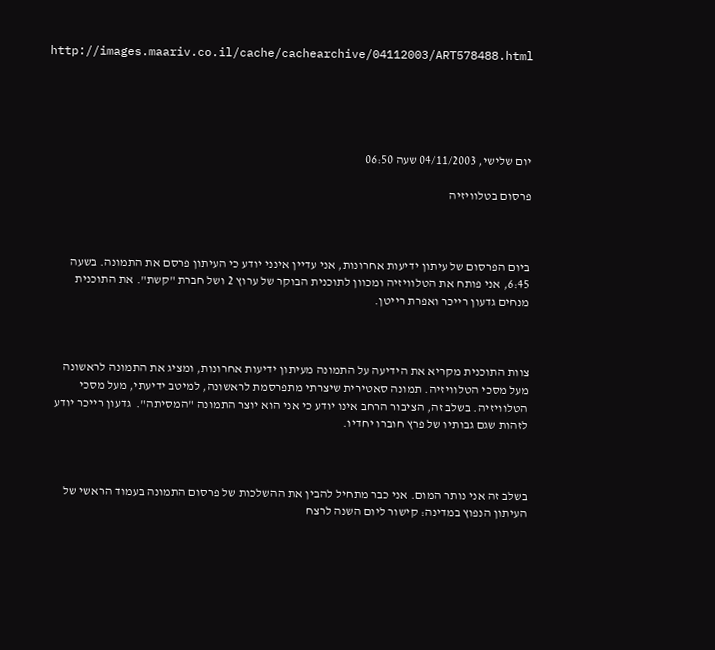http://images.maariv.co.il/cache/cachearchive/04112003/ART578488.html





יום שלישי, 04/11/2003 שעה 06:50

פרסום בטלוויזיה



ביום הפרסום של עיתון ידיעות אחרונות, אני עדיין אינני יודע כי העיתון פרסם את התמונה. בשעה 6:45, אני פותח את הטלוויזיה ומכוון לתוכנית הבוקר של ערוץ 2 ושל חברת "קשת". את התוכנית מנחים גדעון רייכר ואפרת רייטן.



צוות התוכנית מקריא את הידיעה על התמונה מעיתון ידיעות אחרונות, ומציג את התמונה לראשונה מעל מסכי הטלוויזיה. תמונה סאטירית שיצרתי מתפרסמת לראשונה, למיטב ידיעתי, מעל מסכי הטלוויזיה. בשלב זה, הציבור הרחב אינו יודע כי אני הוא יוצר התמונה "המסיתה".  גדעון רייכר יודע לזהות שגם גבותיו של פרץ חוברו יחדיו.



בשלב זה אני נותר המום. אני כבר מתחיל להבין את ההשלכות של פרסום התמונה בעמוד הראשי של העיתון הנפוץ במדינה: קישור ליום השנה לרצח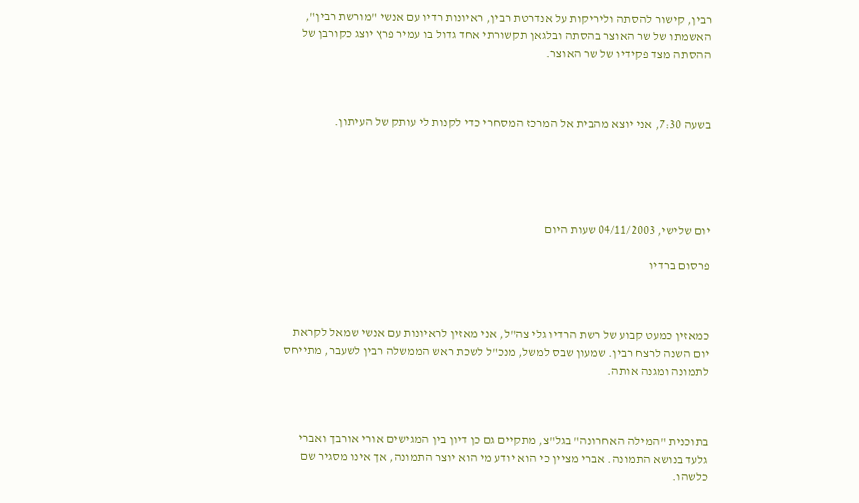רבין, קישור להסתה וליריקות על אנדרטת רבין, ראיונות רדיו עם אנשי "מורשת רבין", האשמתו של שר האוצר בהסתה ובלגאן תקשורתי אחד גדול בו עמיר פרץ יוצג כקורבן של ההסתה מצד פקידיו של שר האוצר.



בשעה 7:30, אני יוצא מהבית אל המרכז המסחרי כדי לקנות לי עותק של העיתון.





יום שלישי, 04/11/2003 שעות היום

פרסום ברדיו



כמאזין כמעט קבוע של רשת הרדיו גלי צה"ל, אני מאזין לראיונות עם אנשי שמאל לקראת יום השנה לרצח רבין. שמעון שבס למשל, מנכ"ל לשכת ראש הממשלה רבין לשעבר, מתייחס לתמונה ומגנה אותה.



בתוכנית "המילה האחרונה" בגל"צ, מתקיים גם כן דיון בין המגישים אורי אורבך ואברי גלעד בנושא התמונה. אברי מציין כי הוא יודע מי הוא יוצר התמונה, אך אינו מסגיר שם כלשהו.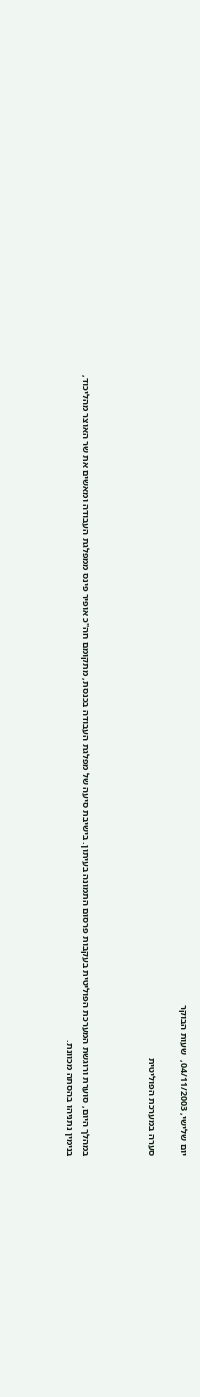יום שלישי, 04/11/2003,  שעות הבוקר

סערה במערכת הפוליטית



במהלך היום, סוערת ורוגשת המערכת הפוליטית בעקבות פרסום התמונה בעיתון. בישיבת סיעה של מפלגת העבודה בכנסת, מתקומם חה"כ אופיר פינס ממפלגת העבודה ומאשים את שר האוצר מהליכוד, בנימין נתניהו בהסתה מכוונת.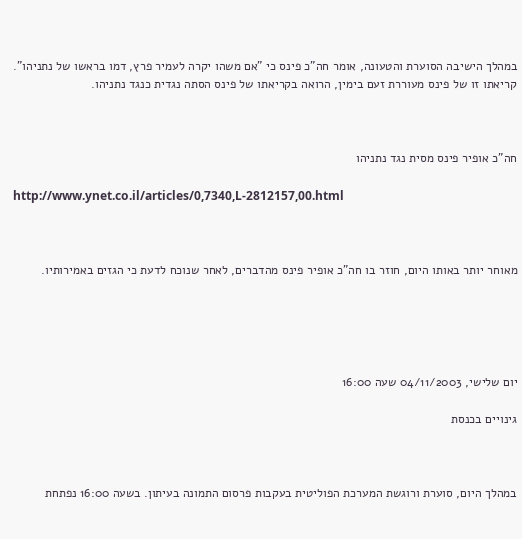במהלך הישיבה הסוערת והטעונה, אומר חה"כ פינס כי "אם משהו יקרה לעמיר פרץ, דמו בראשו של נתניהו". קריאתו זו של פינס מעוררת זעם בימין, הרואה בקריאתו של פינס הסתה נגדית כנגד נתניהו.



חה"כ אופיר פינס מסית נגד נתניהו

http://www.ynet.co.il/articles/0,7340,L-2812157,00.html



מאוחר יותר באותו היום, חוזר בו חה"כ אופיר פינס מהדברים, לאחר שנוכח לדעת כי הגזים באמירותיו.





יום שלישי, 04/11/2003 שעה 16:00

גינויים בכנסת



במהלך היום, סוערת ורוגשת המערכת הפוליטית בעקבות פרסום התמונה בעיתון. בשעה 16:00 נפתחת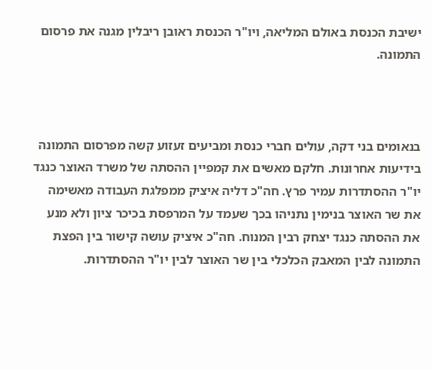ישיבת הכנסת באולם המליאה, ויו"ר הכנסת ראובן ריבלין מגנה את פרסום התמונה.



בנאומים בני דקה, עולים חברי כנסת ומביעים זעזוע קשה מפרסום התמונה בידיעות אחרונות. חלקם מאשים את קמפיין ההסתה של משרד האוצר כנגד יו"ר ההסתדרות עמיר פרץ. חה"כ דליה איציק ממפלגת העבודה מאשימה את שר האוצר בנימין נתניהו בכך שעמד על המרפסת בכיכר ציון ולא מנע את ההסתה כנגד יצחק רבין המנוח. חה"כ איציק עושה קישור בין הפצת התמונה לבין המאבק הכלכלי בין שר האוצר לבין יו"ר ההסתדרות.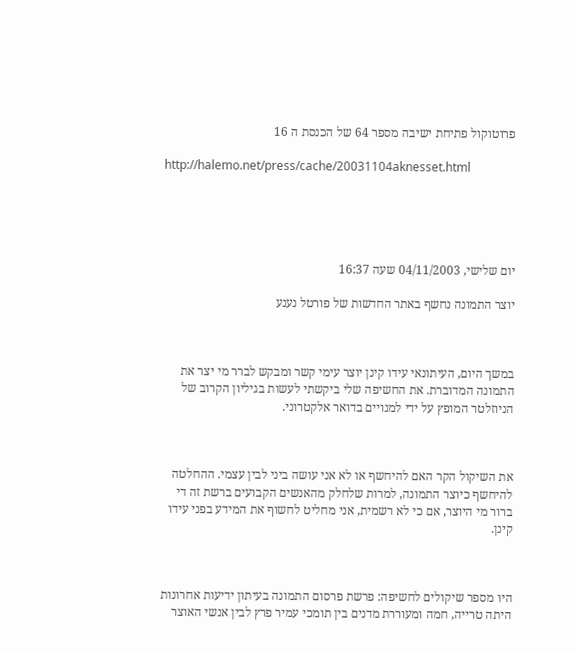פרוטוקול פתיחת ישיבה מספר 64 של הכנסת ה 16

http://halemo.net/press/cache/20031104aknesset.html





יום שלישי, 04/11/2003 שעה 16:37

יוצר התמונה נחשף באתר החדשות של פורטל נענע



במשך היום, העיתונאי עידו קינן יוצר עימי קשר ומבקש לברר מי יצר את התמונה המדוברת. את החשיפה שלי ביקשתי לעשות בגיליון הקרוב של הניוזלטר המופץ על ידי למנויים בדואר אלקטרוני.



את השיקול הקר האם להיחשף או לא אני עושה ביני לבין עצמי. ההחלטה להיחשף כיוצר התמונה, למרות שלחלק מהאנשים הקבועים ברשת זה די ברור מי היוצר, אם כי לא רשמית, אני מחליט לחשוף את המידע בפני עידו קינן.



היו מספר שיקולים לחשיפה: פרשת פרסום התמונה בעיתון ידיעות אחרונות היתה טרייה, חמה ומעוררת מדנים בין תומכי עמיר פרץ לבין אנשי האוצר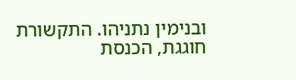ובנימין נתניהו. התקשורת חוגגת, הכנסת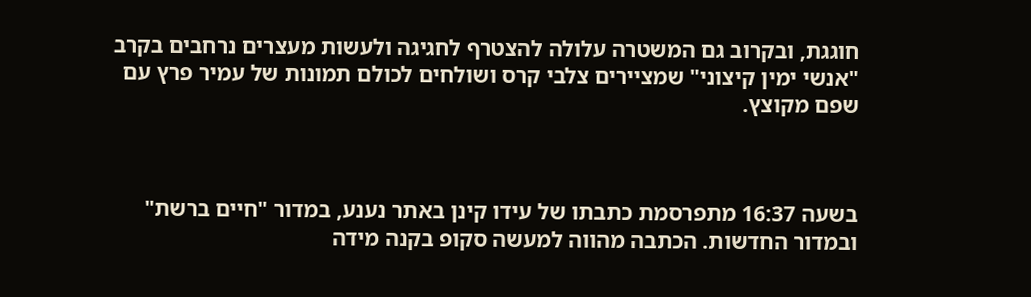חוגגת, ובקרוב גם המשטרה עלולה להצטרף לחגיגה ולעשות מעצרים נרחבים בקרב "אנשי ימין קיצוני" שמציירים צלבי קרס ושולחים לכולם תמונות של עמיר פרץ עם שפם מקוצץ.



בשעה 16:37 מתפרסמת כתבתו של עידו קינן באתר נענע, במדור "חיים ברשת" ובמדור החדשות. הכתבה מהווה למעשה סקופ בקנה מידה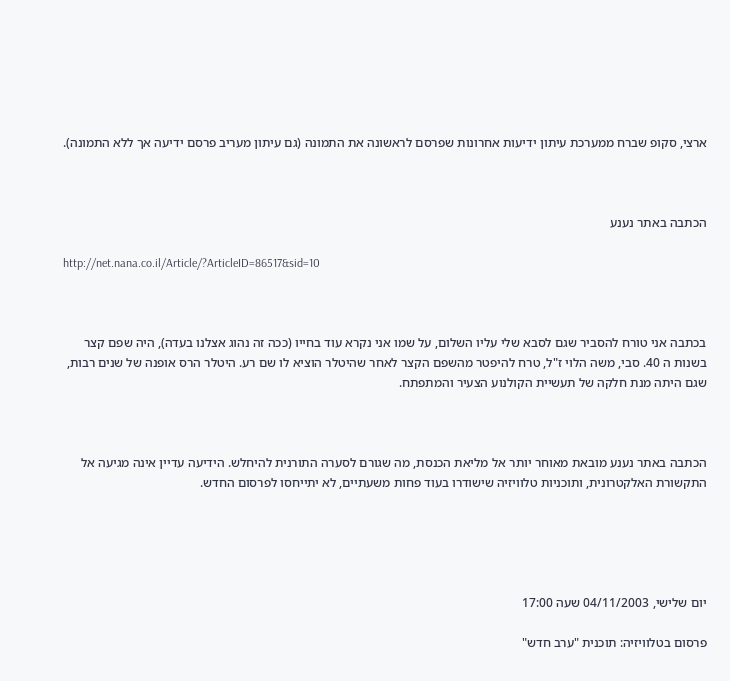ארצי, סקופ שברח ממערכת עיתון ידיעות אחרונות שפרסם לראשונה את התמונה (גם עיתון מעריב פרסם ידיעה אך ללא התמונה).



הכתבה באתר נענע

http://net.nana.co.il/Article/?ArticleID=86517&sid=10



בכתבה אני טורח להסביר שגם לסבא שלי עליו השלום, על שמו אני נקרא עוד בחייו (ככה זה נהוג אצלנו בעדה), היה שפם קצר בשנות ה 40. סבי, משה הלוי ז"ל, טרח להיפטר מהשפם הקצר לאחר שהיטלר הוציא לו שם רע. היטלר הרס אופנה של שנים רבות, שגם היתה מנת חלקה של תעשיית הקולנוע הצעיר והמתפתח.



הכתבה באתר נענע מובאת מאוחר יותר אל מליאת הכנסת, מה שגורם לסערה התורנית להיחלש. הידיעה עדיין אינה מגיעה אל התקשורת האלקטרונית, ותוכניות טלוויזיה שישודרו בעוד פחות משעתיים, לא יתייחסו לפרסום החדש.





יום שלישי, 04/11/2003 שעה 17:00

פרסום בטלוויזיה: תוכנית "ערב חדש"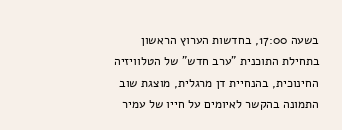בשעה 17:00, בחדשות הערוץ הראשון בתחילת התוכנית "ערב חדש" של הטלוויזיה החינוכית, בהנחיית דן מרגלית, מוצגת שוב התמונה בהקשר לאיומים על חייו של עמיר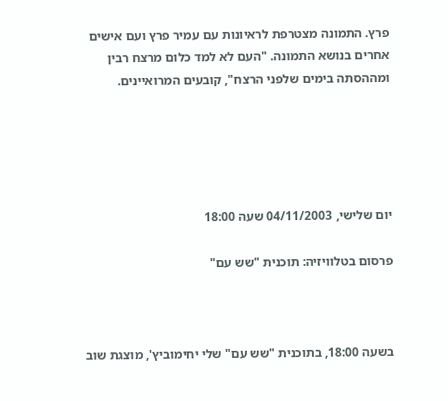פרץ. התמונה מצטרפת לראיונות עם עמיר פרץ ועם אישים אחרים בנושא התמונה. "העם לא למד כלום מרצח רבין ומההסתה בימים שלפני הרצח", קובעים המרואיינים.





יום שלישי, 04/11/2003 שעה 18:00

פרסום בטלוויזיה: תוכנית "שש עם"



בשעה 18:00, בתוכנית "שש עם" שלי יחימוביץ', מוצגת שוב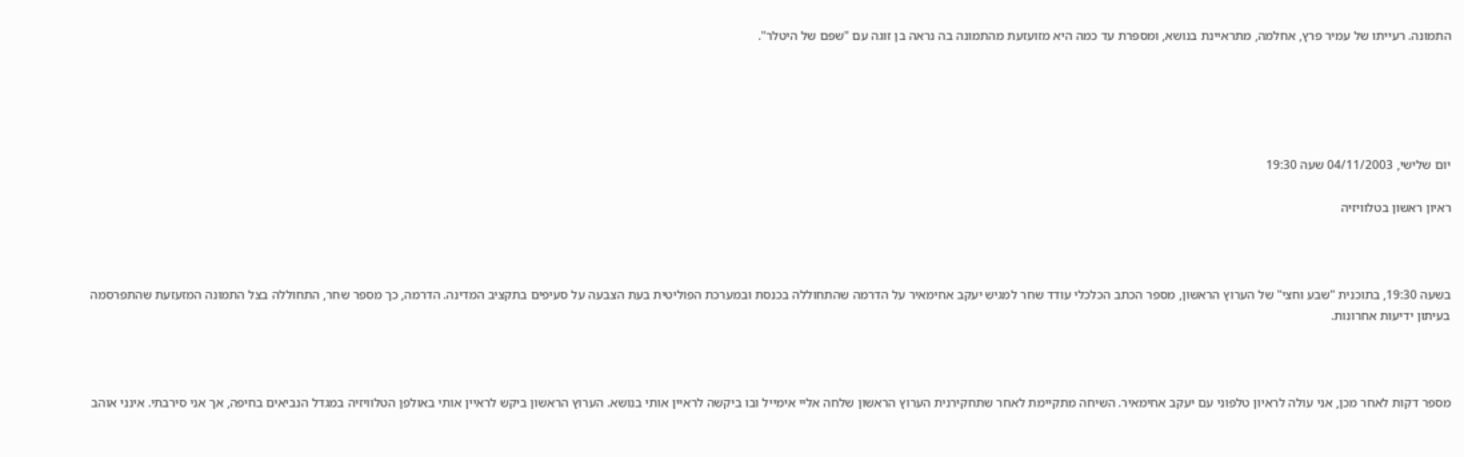התמונה. רעייתו של עמיר פרץ, אחלמה, מתראיינת בנושא, ומספרת עד כמה היא מזועזעת מהתמונה בה נראה בן זוגה עם "שפם של היטלר".





יום שלישי, 04/11/2003 שעה 19:30

ראיון ראשון בטלוויזיה



בשעה 19:30, בתוכנית "שבע וחצי" של הערוץ הראשון, מספר הכתב הכלכלי עודד שחר למגיש יעקב אחימאיר על הדרמה שהתחוללה בכנסת ובמערכת הפוליטית בעת הצבעה על סעיפים בתקציב המדינה. הדרמה, כך מספר שחר, התחוללה בצל התמונה המזעזעת שהתפרסמה בעיתון ידיעות אחרונות.



מספר דקות לאחר מכן, אני עולה לראיון טלפוני עם יעקב אחימאיר. השיחה מתקיימת לאחר שתחקירנית הערוץ הראשון שלחה אליי אימייל ובו ביקשה לראיין אותי בנושא. הערוץ הראשון ביקש לראיין אותי באולפן הטלוויזיה במגדל הנביאים בחיפה, אך אני סירבתי. אינני אוהב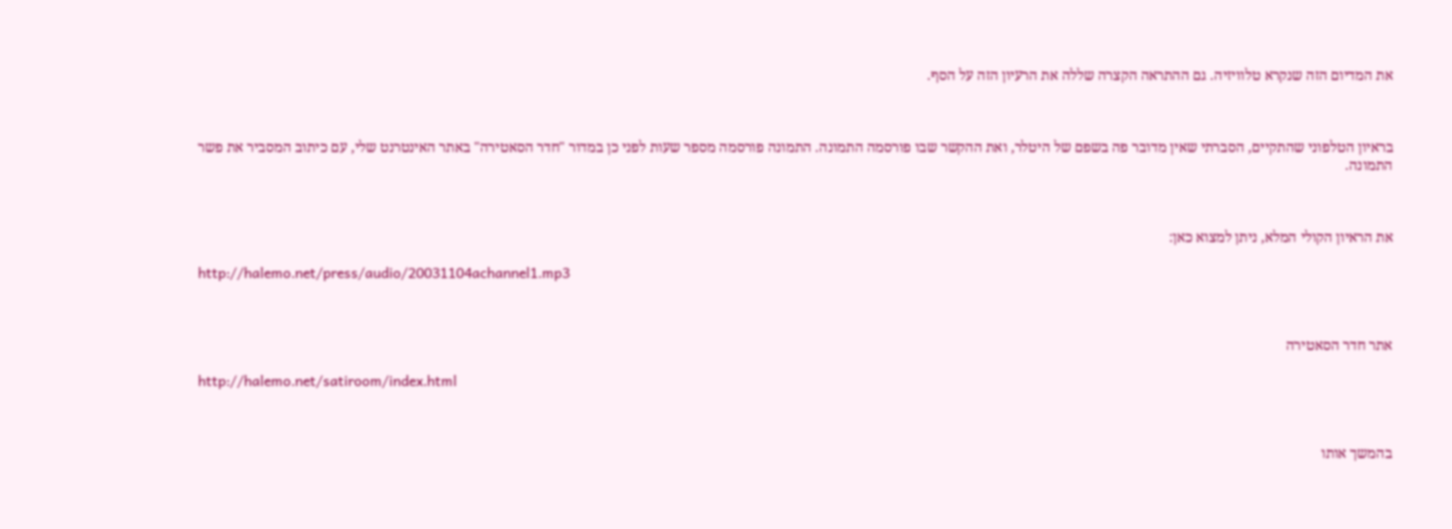את המדיום הזה שנקרא טלוויזיה. גם ההתראה הקצרה שללה את הרעיון הזה על הסף.



בראיון הטלפוני שהתקיים, הסברתי שאין מדובר פה בשפם של היטלר, ואת ההקשר שבו פורסמה התמונה. התמונה פורסמה מספר שעות לפני כן במדור "חדר הסאטירה" באתר האינטרנט שלי, עם כיתוב המסביר את פשר התמונה.



את הראיון הקולי המלא, ניתן למצוא כאן:

http://halemo.net/press/audio/20031104achannel1.mp3



אתר חדר הסאטירה

http://halemo.net/satiroom/index.html



בהמשך אותו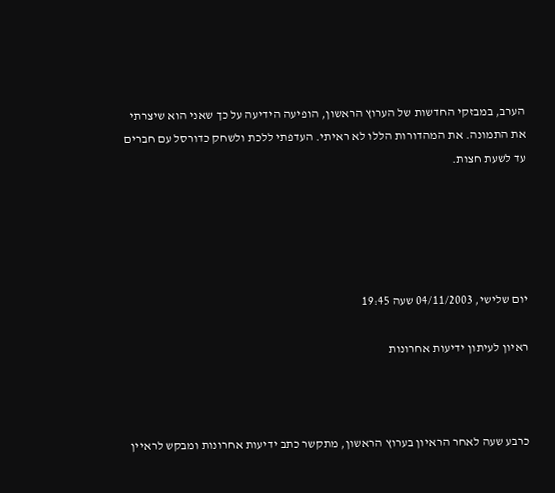הערב, במבזקי החדשות של הערוץ הראשון, הופיעה הידיעה על כך שאני הוא שיצרתי את התמונה. את המהדורות הללו לא ראיתי. העדפתי ללכת ולשחק כדורסל עם חברים עד לשעת חצות.





יום שלישי, 04/11/2003 שעה 19:45

ראיון לעיתון ידיעות אחרונות



כרבע שעה לאחר הראיון בערוץ הראשון, מתקשר כתב ידיעות אחרונות ומבקש לראיין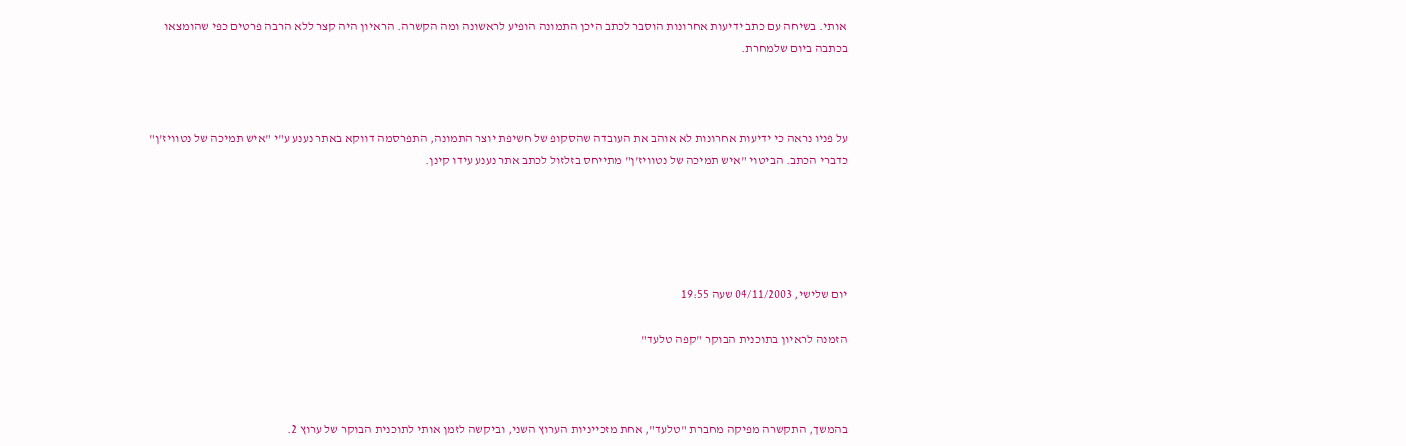אותי. בשיחה עם כתב ידיעות אחרונות הוסבר לכתב היכן התמונה הופיע לראשונה ומה הקשרה. הראיון היה קצר ללא הרבה פרטים כפי שהומצאו בכתבה ביום שלמחרת.



על פניו נראה כי ידיעות אחרונות לא אוהב את העובדה שהסקופ של חשיפת יוצר התמונה, התפרסמה דווקא באתר נענע ע"י "איש תמיכה של נטוויז'ן" כדברי הכתב. הביטוי "איש תמיכה של נטוויז'ן" מתייחס בזלזול לכתב אתר נענע עידו קינן.





יום שלישי, 04/11/2003 שעה 19:55

הזמנה לראיון בתוכנית הבוקר "קפה טלעד"



בהמשך, התקשרה מפיקה מחברת "טלעד", אחת מזכייניות הערוץ השני, וביקשה לזמן אותי לתוכנית הבוקר של ערוץ 2.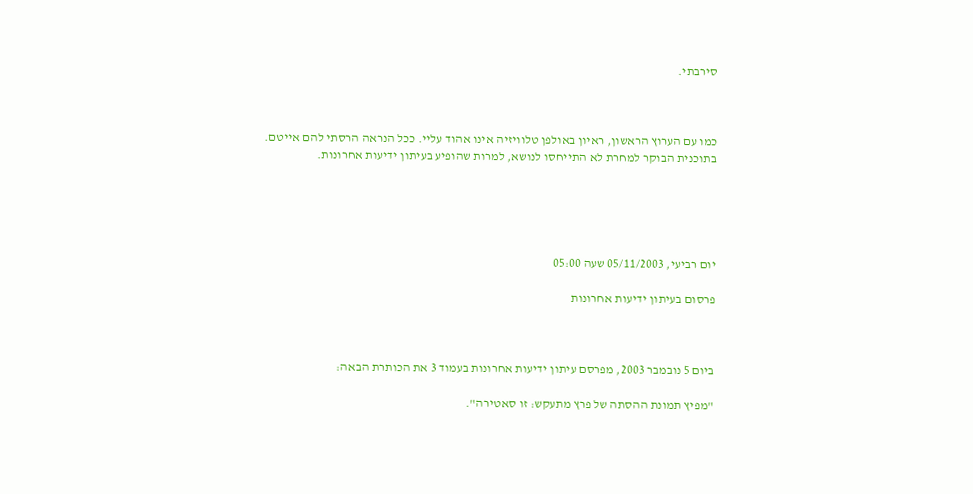סירבתי.



כמו עם הערוץ הראשון, ראיון באולפן טלוויזיה אינו אהוד עליי. ככל הנראה הרסתי להם אייטם. בתוכנית הבוקר למחרת לא התייחסו לנושא, למרות שהופיע בעיתון ידיעות אחרונות.





יום רביעי, 05/11/2003 שעה 05:00

פרסום בעיתון ידיעות אחרונות



ביום 5 נובמבר 2003, מפרסם עיתון ידיעות אחרונות בעמוד 3 את הכותרת הבאה:

"מפיץ תמונת ההסתה של פרץ מתעקש: זו סאטירה".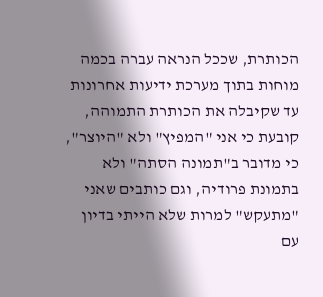הכותרת, שככל הנראה עברה בכמה מוחות בתוך מערכת ידיעות אחרונות עד שקיבלה את הכותרת התמוהה, קובעת כי אני "המפיץ" ולא "היוצר", כי מדובר ב"תמונה הסתה" ולא בתמונת פרודיה, וגם כותבים שאני "מתעקש" למרות שלא הייתי בדיון עם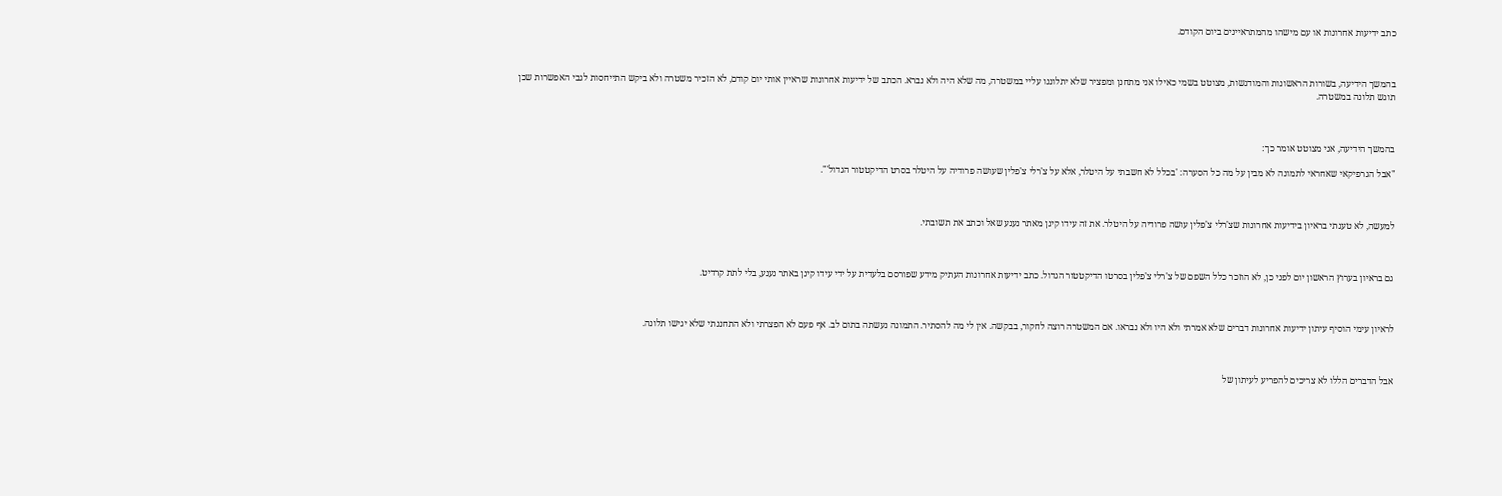כתב ידיעות אחרונות או עם מישהו מהמתראיינים ביום הקודם.



בהמשך הידיעה, בשורות הראשונות והמודגשות, מצוטט בשמי כאילו אני מתחנן ומפציר שלא יתלוננו עליי במשטרה, מה שלא היה ולא נברא. הכתב של ידיעות אחרונות שראיין אותי יום קודם, לא הזכיר משטרה ולא ביקש התייחסות לגבי האפשרות שכן תוגש תלונה במשטרה.



בהמשך הידיעה, אני מצוטט אומר כך:

"אבל הגרפיקאי שאחראי לתמונה לא מבין על מה כל הסערה: 'בכלל לא חשבתי על היטלר, אלא על צ'רלי צ'פלין שעושה פרודיה על היטלר בסרט הדיקטטור הגדול'".



למעשה, לא טענתי בראיון בידיעות אחרונות שצ'רלי צ'פלין עושה פרודיה על היטלר. את זה עידו קינן מאתר נענע שאל וכתב את תשובתי.



גם בראיון בערוץ הראשון יום לפני כן, לא הוזכר כלל השפם של צ'רלי צ'פלין בסרטו הדיקטטור הגדול. כתב ידיעות אחרונות העתיק מידע שפורסם בלעדית על ידי עידו קינן באתר נענע, בלי לתת קרדיט.



לראיון עימי הוסיף עיתון ידיעות אחרונות דברים שלא אמרתי ולא היו ולא נבראו. אם המשטרה רוצה לחקור, בבקשה. אין לי מה להסתיר. התמונה נעשתה בתום לב. אף פעם לא הפצרתי ולא התחננתי שלא יגישו תלונה.



אבל הדברים הללו לא צריכים להפריע לעיתון של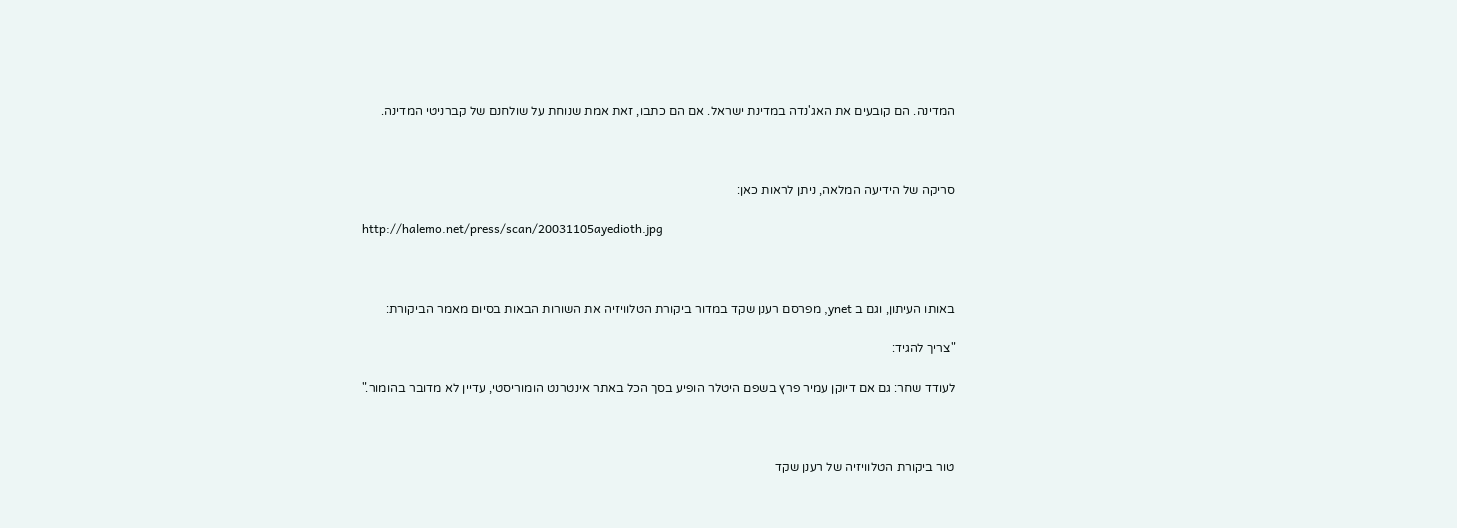המדינה. הם קובעים את האג'נדה במדינת ישראל. אם הם כתבו, זאת אמת שנוחת על שולחנם של קברניטי המדינה.



סריקה של הידיעה המלאה, ניתן לראות כאן:

http://halemo.net/press/scan/20031105ayedioth.jpg



באותו העיתון, וגם ב ynet, מפרסם רענן שקד במדור ביקורת הטלוויזיה את השורות הבאות בסיום מאמר הביקורת:

"צריך להגיד:

לעודד שחר: גם אם דיוקן עמיר פרץ בשפם היטלר הופיע בסך הכל באתר אינטרנט הומוריסטי, עדיין לא מדובר בהומור."



טור ביקורת הטלוויזיה של רענן שקד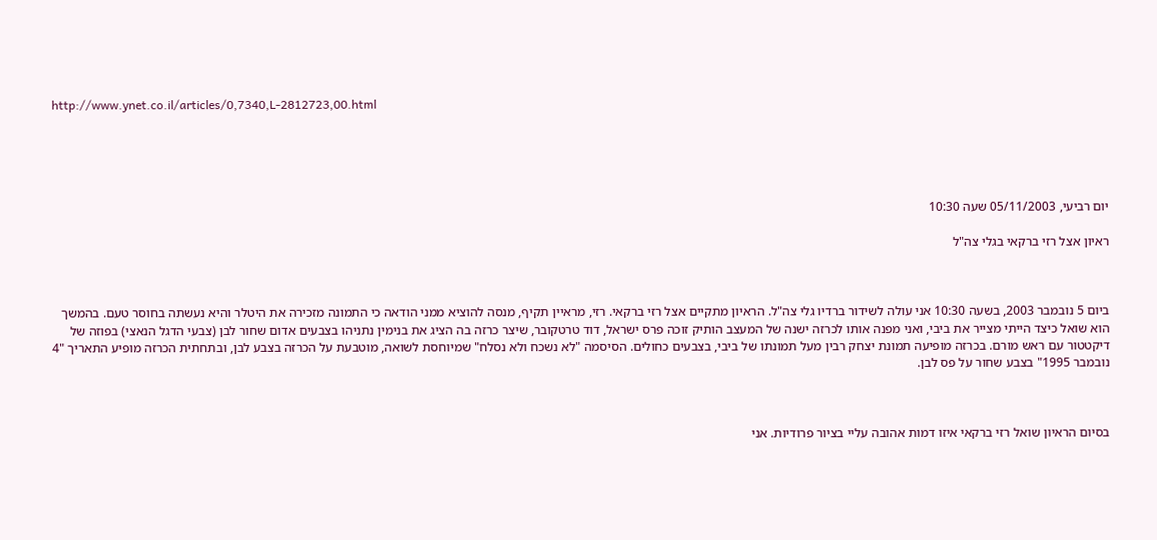http://www.ynet.co.il/articles/0,7340,L-2812723,00.html





יום רביעי, 05/11/2003 שעה 10:30

ראיון אצל רזי ברקאי בגלי צה"ל



ביום 5 נובמבר 2003, בשעה 10:30 אני עולה לשידור ברדיו גלי צה"ל. הראיון מתקיים אצל רזי ברקאי. רזי, מראיין תקיף, מנסה להוציא ממני הודאה כי התמונה מזכירה את היטלר והיא נעשתה בחוסר טעם. בהמשך הוא שואל כיצד הייתי מצייר את ביבי, ואני מפנה אותו לכרזה ישנה של המעצב הותיק זוכה פרס ישראל, דוד טרטקובר, שיצר כרזה בה הציג את בנימין נתניהו בצבעים אדום שחור לבן (צבעי הדגל הנאצי) בפוזה של דיקטטור עם ראש מורם. בכרזה מופיעה תמונת יצחק רבין מעל תמונתו של ביבי, בצבעים כחולים. הסיסמה "לא נשכח ולא נסלח" שמיוחסת לשואה, מוטבעת על הכרזה בצבע לבן, ובתחתית הכרזה מופיע התאריך "4 נובמבר 1995" בצבע שחור על פס לבן.



בסיום הראיון שואל רזי ברקאי איזו דמות אהובה עליי בציור פרודיות. אני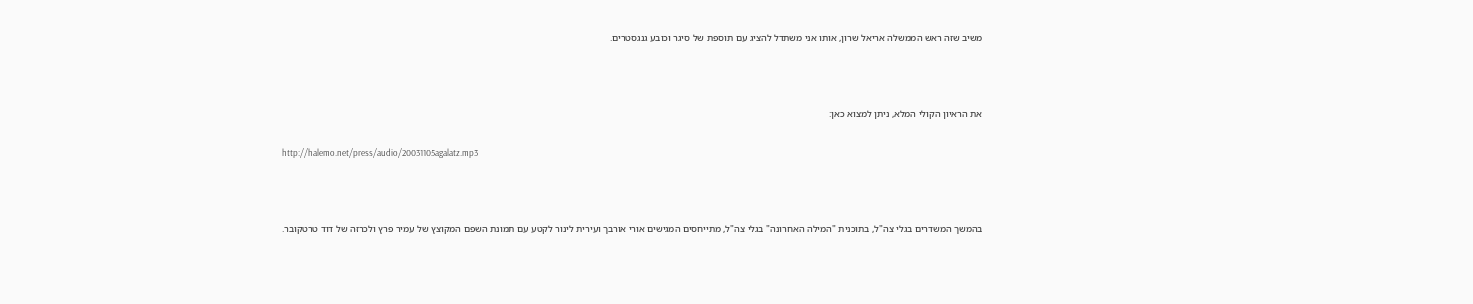משיב שזה ראש הממשלה אריאל שרון, אותו אני משתדל להציג עם תוספת של סיגר וכובע גנגסטרים.



את הראיון הקולי המלא, ניתן למצוא כאן:

http://halemo.net/press/audio/20031105agalatz.mp3



בהמשך המשדרים בגלי צה"ל, בתוכנית "המילה האחרונה" בגלי צה"ל, מתייחסים המגישים אורי אורבך ועירית לינור לקטע עם תמונת השפם המקוצץ של עמיר פרץ ולכרזה של דוד טרטקובר.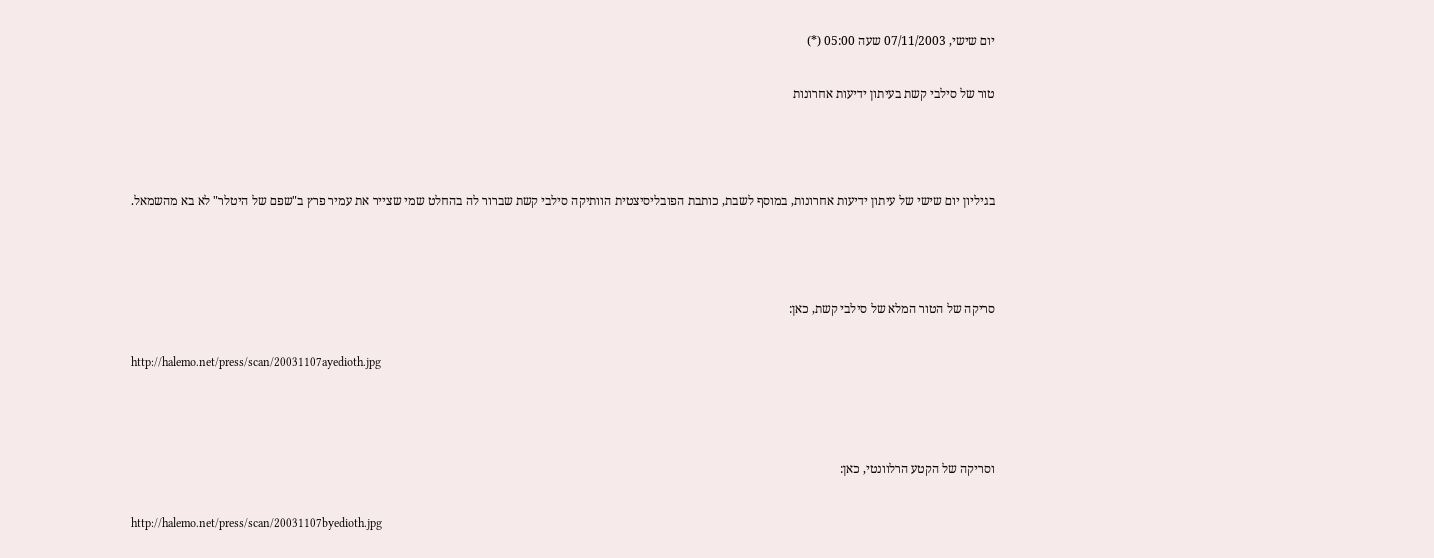יום שישי, 07/11/2003 שעה 05:00 (*)

טור של סילבי קשת בעיתון ידיעות אחרונות



בגיליון יום שישי של עיתון ידיעות אחרונות, במוסף לשבת, כותבת הפובליסיצטית הוותיקה סילבי קשת שברור לה בהחלט שמי שצייר את עמיר פרץ ב"שפם של היטלר" לא בא מהשמאל.



סריקה של הטור המלא של סילבי קשת, כאן:

http://halemo.net/press/scan/20031107ayedioth.jpg



וסריקה של הקטע הרלוונטי, כאן:

http://halemo.net/press/scan/20031107byedioth.jpg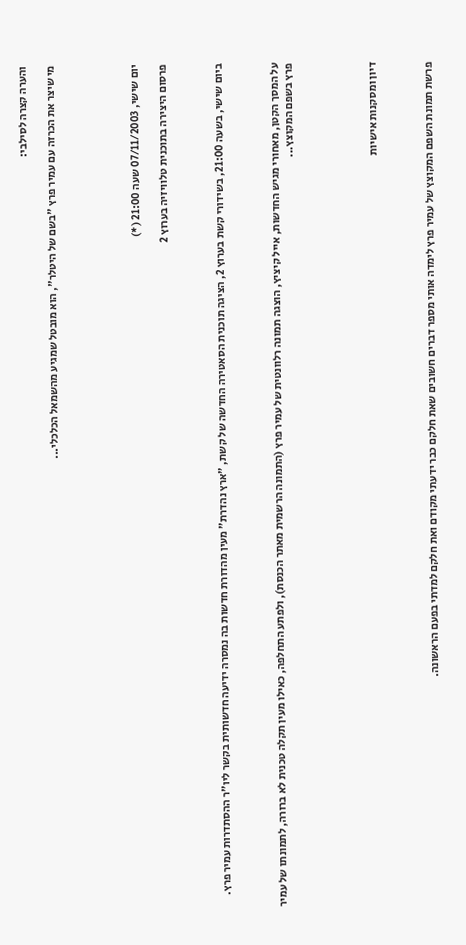והערה קצרה לסילבי:

מי שיצר את הכרזה עם עמיר פרץ "בשם של היטלר", הוא מובטל שמגיע מהשמאל הכלכלי...





יום שישי, 07/11/2003 שעה 21:00 (*)

פרסום היצירה בתוכנית טלוויזיה בערוץ 2



ביום שישי, בשעה 21:00, בשידורי קשת בערוץ 2, הציגה תוכנית הסאטירה החדשה של קשת, "ארץ נהדרת" מעין מהדורת חדשות בה נמסרה ידיעה חדשותית בקשר ליו"ר ההסתדרות עמיר פרץ.



על המסך הקטן, מאחורי מגיש החדשות, אייל קיציץ, הוצגה תמונה רלוונטית של עמיר פרץ (התמונה הרשמית מאתר הכנסת), ולפתע התחלפה, כאילו מעין תקלה טכנית לא ברורה, לתמונתו של עמיר פרץ בשפם המקוצץ...





דיון ומסקנות אישיות



פרשת תמונת השפם המקוצץ של עמיר פרץ לימדה אותי מספר דברים חשובים שאת חלקם כבר ידעתי מקודם ואת חלקם למדתי בפעם הראשונה.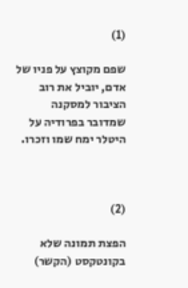(1)

שפם מקוצץ על פניו של אדם, יוביל את רוב הציבור למסקנה שמדובר בפרודיה על היטלר ימח שמו וזכרו.



(2)

הפצת תמונה שלא בקונטקסט (הקשר)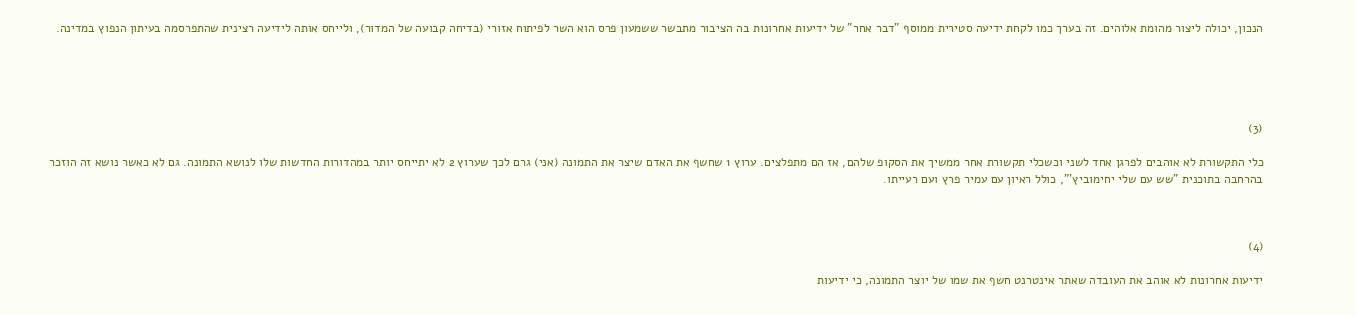הנכון, יכולה ליצור מהומת אלוהים. זה בערך כמו לקחת ידיעה סטירית ממוסף "דבר אחר" של ידיעות אחרונות בה הציבור מתבשר ששמעון פרס הוא השר לפיתוח אזורי (בדיחה קבועה של המדור), ולייחס אותה לידיעה רצינית שהתפרסמה בעיתון הנפוץ במדינה.





(3)

כלי התקשורת לא אוהבים לפרגן אחד לשני וכשכלי תקשורת אחר ממשיך את הסקופ שלהם, אז הם מתפלצים. ערוץ 1 שחשף את האדם שיצר את התמונה (אני) גרם לכך שערוץ 2 לא יתייחס יותר במהדורות החדשות שלו לנושא התמונה. גם לא כאשר נושא זה הוזכר בהרחבה בתוכנית "שש עם שלי יחימוביץ'", כולל ראיון עם עמיר פרץ ועם רעייתו.



(4)

ידיעות אחרונות לא אוהב את העובדה שאתר אינטרנט חשף את שמו של יוצר התמונה, כי ידיעות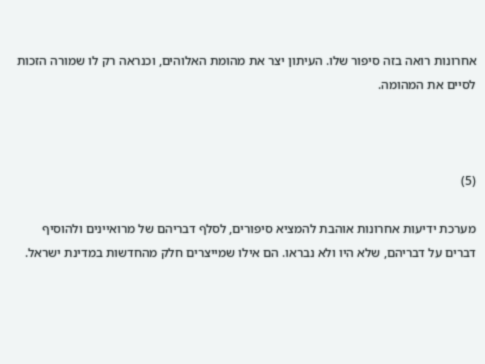אחרונות רואה בזה סיפור שלו. העיתון יצר את מהומת האלוהים, וכנראה רק לו שמורה הזכות לסיים את המהומה.



(5)

מערכת ידיעות אחרונות אוהבת להמציא סיפורים, לסלף דבריהם של מרואיינים ולהוסיף דברים על דבריהם, שלא היו ולא נבראו. הם אילו שמייצרים חלק מהחדשות במדינת ישראל.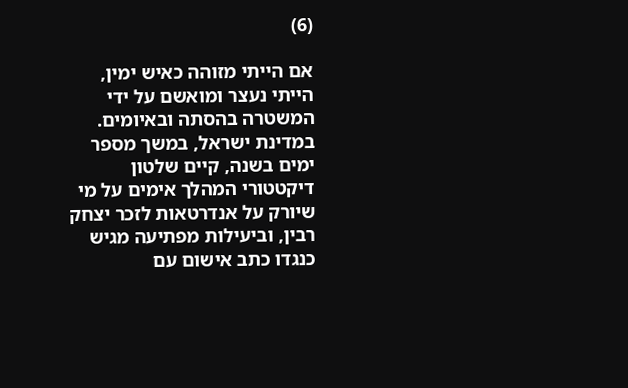(6)

אם הייתי מזוהה כאיש ימין, הייתי נעצר ומואשם על ידי המשטרה בהסתה ובאיומים. במדינת ישראל, במשך מספר ימים בשנה, קיים שלטון דיקטטורי המהלך אימים על מי שיורק על אנדרטאות לזכר יצחק רבין, וביעילות מפתיעה מגיש כנגדו כתב אישום עם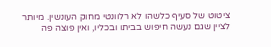ציטוט של סעיף כלשהו לא רלוונטי מחוק העונשין. מיותר לציין שגם נעשה חיפוש בביתו ובכליו, ואין פוצה פה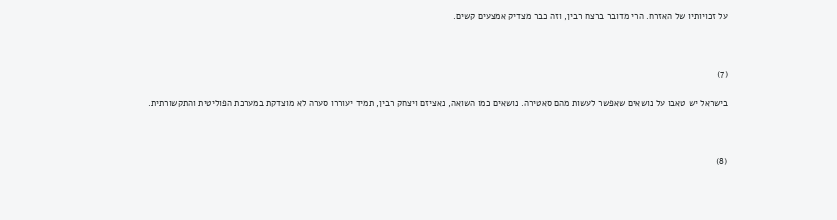על זכויותיו של האזרח. הרי מדובר ברצח רבין, וזה כבר מצדיק אמצעים קשים.



(7)

בישראל יש טאבו על נושאים שאפשר לעשות מהם סאטירה. נושאים כמו השואה, נאציזם ויצחק רבין, תמיד יעוררו סערה לא מוצדקת במערכת הפוליטית והתקשורתית.



(8)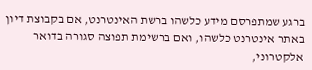ברגע שמתפרסם מידע כלשהו ברשת האינטרנט, אם בקבוצת דיון באתר אינטרנט כלשהו, ואם ברשימת תפוצה סגורה בדואר אלקטרוני,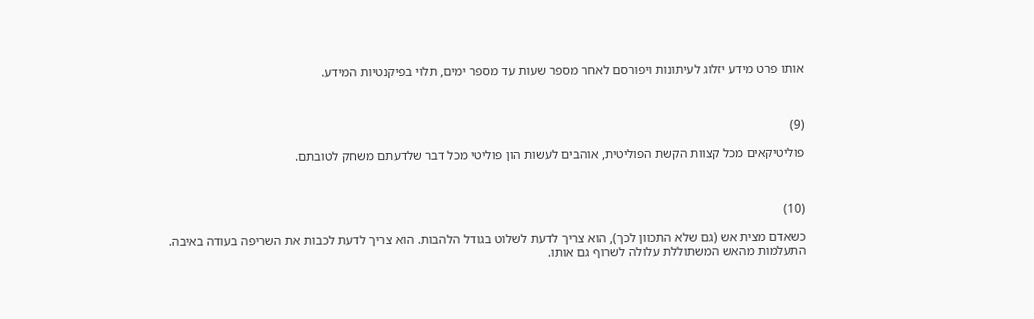אותו פרט מידע יזלוג לעיתונות ויפורסם לאחר מספר שעות עד מספר ימים, תלוי בפיקנטיות המידע.



(9)

פוליטיקאים מכל קצוות הקשת הפוליטית, אוהבים לעשות הון פוליטי מכל דבר שלדעתם משחק לטובתם.



(10)

כשאדם מצית אש (גם שלא התכוון לכך), הוא צריך לדעת לשלוט בגודל הלהבות. הוא צריך לדעת לכבות את השריפה בעודה באיבה. התעלמות מהאש המשתוללת עלולה לשרוף גם אותו.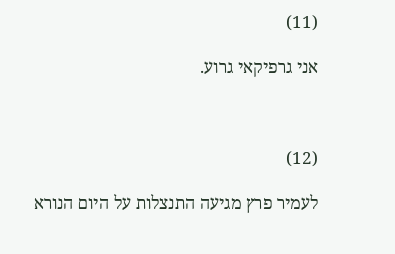(11)

אני גרפיקאי גרוע.



(12)

לעמיר פרץ מגיעה התנצלות על היום הנורא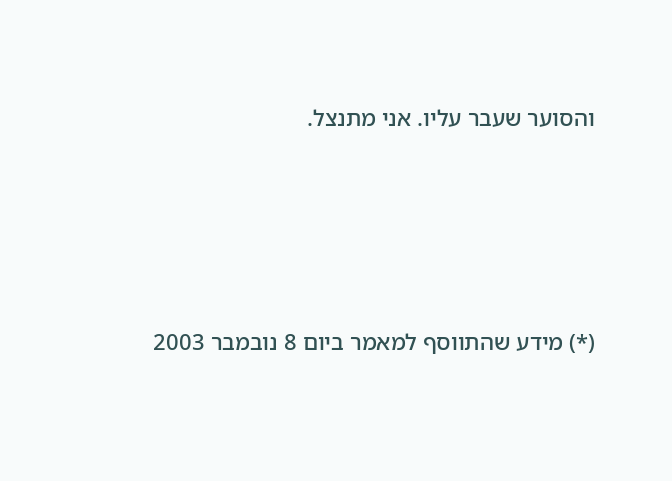והסוער שעבר עליו. אני מתנצל.





(*) מידע שהתווסף למאמר ביום 8 נובמבר 2003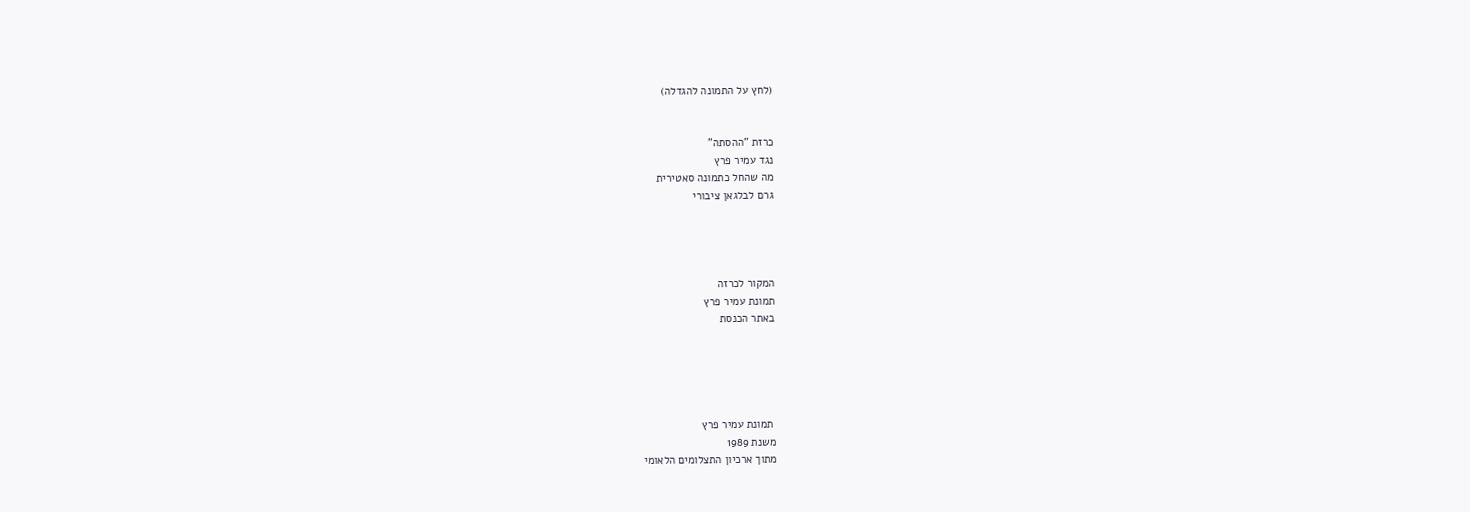(לחץ על התמונה להגדלה)


כרזת "ההסתה"
נגד עמיר פרץ
מה שהחל כתמונה סאטירית
גרם לבלגאן ציבורי




המקור לכרזה
תמונת עמיר פרץ
באתר הכנסת





 תמונת עמיר פרץ
משנת 1989
מתוך ארכיון התצלומים הלאומי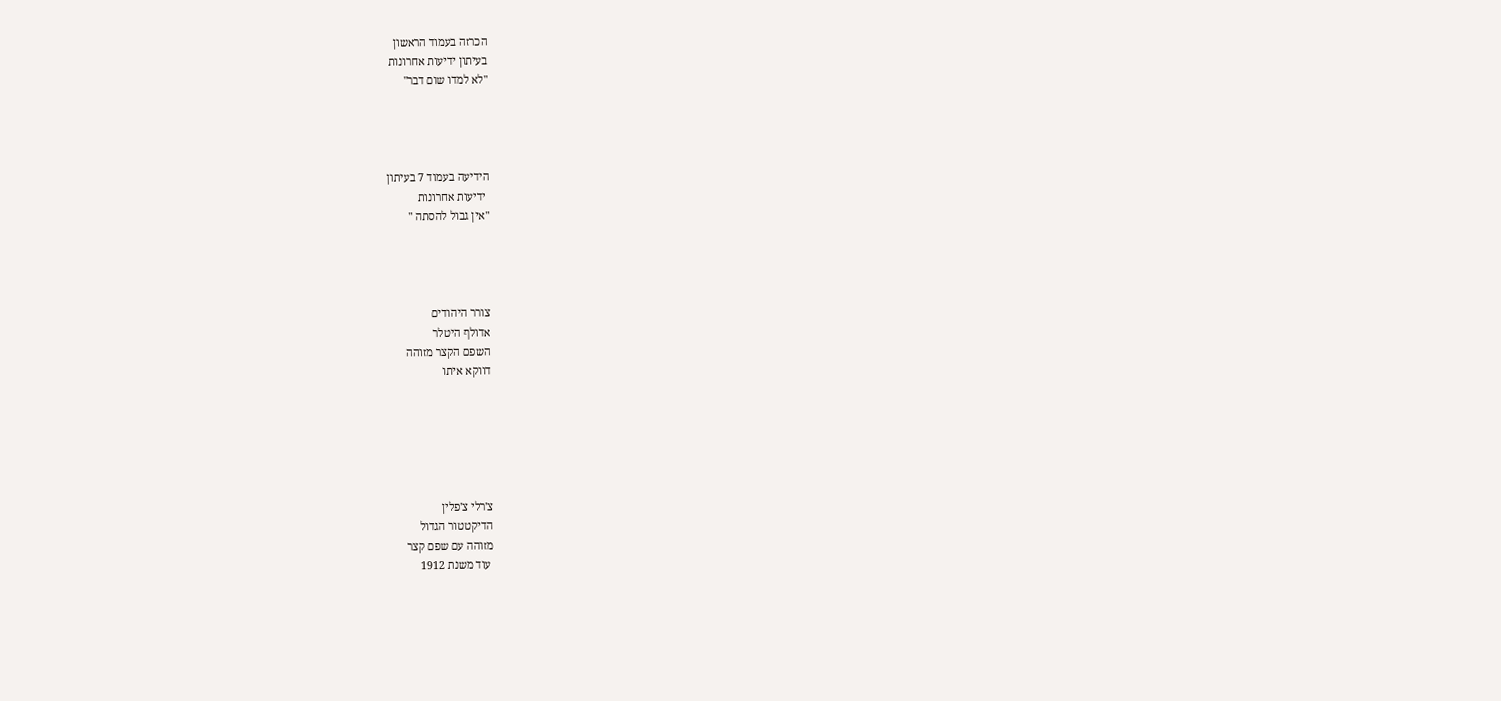הכרזה בעמוד הראשון
בעיתון ידיעות אחרונות
"לא למדו שום דבר"




הידיעה בעמוד 7 בעיתון
 ידיעות אחרונות
"אין גבול להסתה "




צורר היהודים
אדולף היטלר
השפם הקצר מזוהה
דווקא איתו






צ'רלי צ'פלין
הדיקטטור הגדול
מזוהה עם שפם קצר
 עוד משנת 1912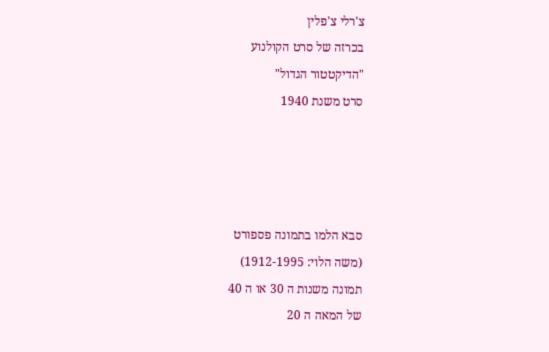צ'רלי צ'פלין
בכרזה של סרט הקולנוע
"הדיקטטור הגדול"
סרט משנת 1940




סבא הלמו בתמונה פספורט
(משה הלוי: 1912-1995)
תמונה משנות ה 30 או ה 40
של המאה ה 20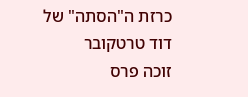כרזת ה"הסתה" של
דוד טרטקובר
זוכה פרס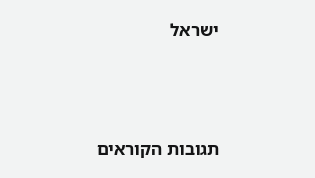ישראל




תגובות הקוראים